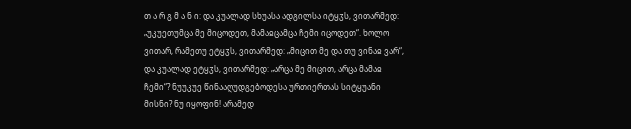თ ა რ გ მ ა ნ ი: და კუალად სხუასა ადგილსა იტყჳს, ვითარმედ: „უკუეთუმცა მე მიცოდეთ, მამაჲცამცა ჩემი იცოდეთ“. ხოლო ვითარ, რამეთუ ეტყჳს, ვითარმედ: „მიცით მე და თუ ვინაჲ ვარ“, და კუალად ეტყჳს, ვითარმედ: „არცა მე მიცით, არცა მამაჲ ჩემი“? ნუუკუე წინააღუდგებოდესა ურთიერთას სიტყუანი მისნი? ნუ იყოფინ! არამედ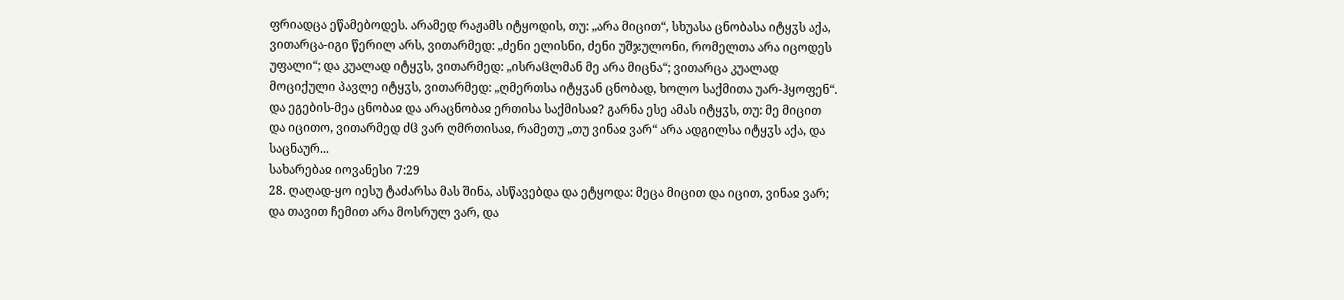ფრიადცა ეწამებოდეს. არამედ რაჟამს იტყოდის, თუ: „არა მიცით“, სხუასა ცნობასა იტყჳს აქა, ვითარცა-იგი წერილ არს, ვითარმედ: „ძენი ელისნი, ძენი უშჯულონი, რომელთა არა იცოდეს უფალი“; და კუალად იტყჳს, ვითარმედ: „ისრაჱლმან მე არა მიცნა“; ვითარცა კუალად მოციქული პავლე იტყჳს, ვითარმედ: „ღმერთსა იტყჳან ცნობად, ხოლო საქმითა უარ-ჰყოფენ“. და ეგების-მეა ცნობაჲ და არაცნობაჲ ერთისა საქმისაჲ? გარნა ესე ამას იტყჳს, თუ: მე მიცით და იცითო, ვითარმედ ძჱ ვარ ღმრთისაჲ, რამეთუ „თუ ვინაჲ ვარ“ არა ადგილსა იტყჳს აქა, და საცნაურ...
სახარებაჲ იოვანესი 7:29
28. ღაღად-ყო იესუ ტაძარსა მას შინა, ასწავებდა და ეტყოდა: მეცა მიცით და იცით, ვინაჲ ვარ; და თავით ჩემით არა მოსრულ ვარ, და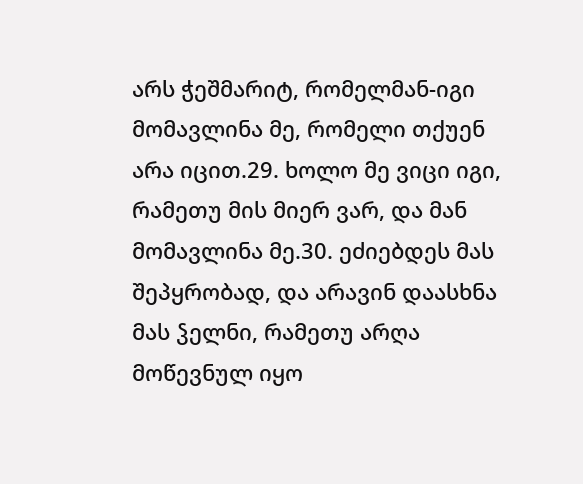არს ჭეშმარიტ, რომელმან-იგი მომავლინა მე, რომელი თქუენ არა იცით.29. ხოლო მე ვიცი იგი, რამეთუ მის მიერ ვარ, და მან მომავლინა მე.30. ეძიებდეს მას შეპყრობად, და არავინ დაასხნა მას ჴელნი, რამეთუ არღა მოწევნულ იყო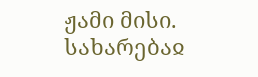ჟამი მისი.
სახარებაჲ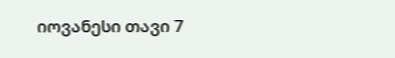იოვანესი თავი 7